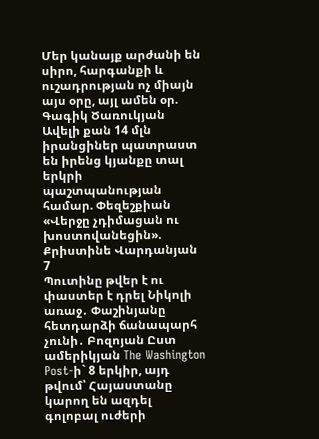Մեր կանայք արժանի են սիրո, հարգանքի և ուշադրության ոչ միայն այս օրը, այլ ամեն օր. Գագիկ Ծառուկյան Ավելի քան 14 մլն իրանցիներ պատրաստ են իրենց կյանքը տալ երկրի պաշտպանության համար. Փեզեշքիան «Վերջը չդիմացան ու խոստովանեցին». Քրիստինե Վարդանյան
7
Պուտինը թվեր է ու փաստեր է դրել Նիկոլի առաջ․ Փաշինյանը հետդարձի ճանապարհ չունի․ Բոզոյան Ըստ ամերիկյան The Washington Post-ի` 8 երկիր, այդ թվում՝ Հայաստանը կարող են ազդել գոլոբալ ուժերի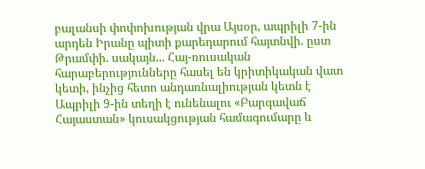բալանսի փոփոխության վրա Այսօր, ապրիլի 7-ին արդեն Իրանը պիտի քարեդարում հայտնվի. ըստ Թրամփի. սակայն... Հայ-ռուսական հարաբերությունները հասել են կրիտիկական վատ կետի, ինչից հետո անդառնալիության կետն է Ապրիլի 9-ին տեղի է ունենալու «Բարգավաճ Հայաստան» կուսակցության համագումարը և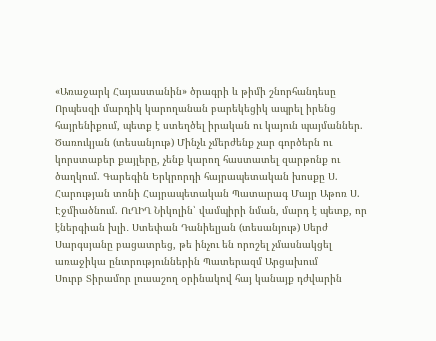«Առաջարկ Հայաստանին» ծրագրի և թիմի շնորհանդեսը Որպեսզի մարդիկ կարողանան բարեկեցիկ ապրել իրենց հայրենիքում, պետք է ստեղծել իրական ու կայուն պայմաններ. Ծառուկյան (տեսանյութ) Մինչև չմերժենք չար գործերն ու կորստաբեր քայլերը, չենք կարող հաստատել զարթոնք ու ծաղկում. Գարեգին Երկրորդի հայրապետական խոսքը Ս. Հարության տոնի Հայրապետական Պատարագ Մայր Աթոռ Ս. Էջմիածնում. ՈւՂԻՂ Նիկոլին՝ վամպիրի նման, մարդ է պետք, որ էներգիան խլի․ Ստեփան Դանիելյան (տեսանյութ) Սերժ Սարգսյանը բացատրեց, թե ինչու են որոշել չմասնակցել առաջիկա ընտրություններին Պատերազմ Արցախում
Սուրբ Տիրամոր լուսաշող օրինակով հայ կանայք դժվարին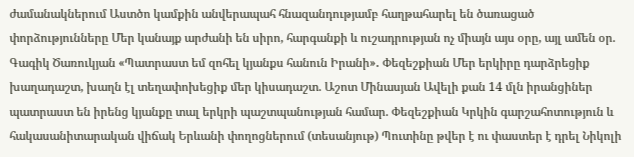ժամանակներում Աստծո կամքին անվերապահ հնազանդությամբ հաղթահարել են ծառացած փորձությունները Մեր կանայք արժանի են սիրո, հարգանքի և ուշադրության ոչ միայն այս օրը, այլ ամեն օր. Գագիկ Ծառուկյան «Պատրաստ եմ զոհել կյանքս հանուն Իրանի»․ Փեզեշքիան Մեր երկիրը դարձրեցիք խաղադաշտ, խաղն էլ տեղափոխեցիք մեր կիսադաշտ. Աշոտ Մինասյան Ավելի քան 14 մլն իրանցիներ պատրաստ են իրենց կյանքը տալ երկրի պաշտպանության համար. Փեզեշքիան Կրկին գարշահոտություն և հակասանիտարական վիճակ Երևանի փողոցներում (տեսանյութ) Պուտինը թվեր է ու փաստեր է դրել Նիկոլի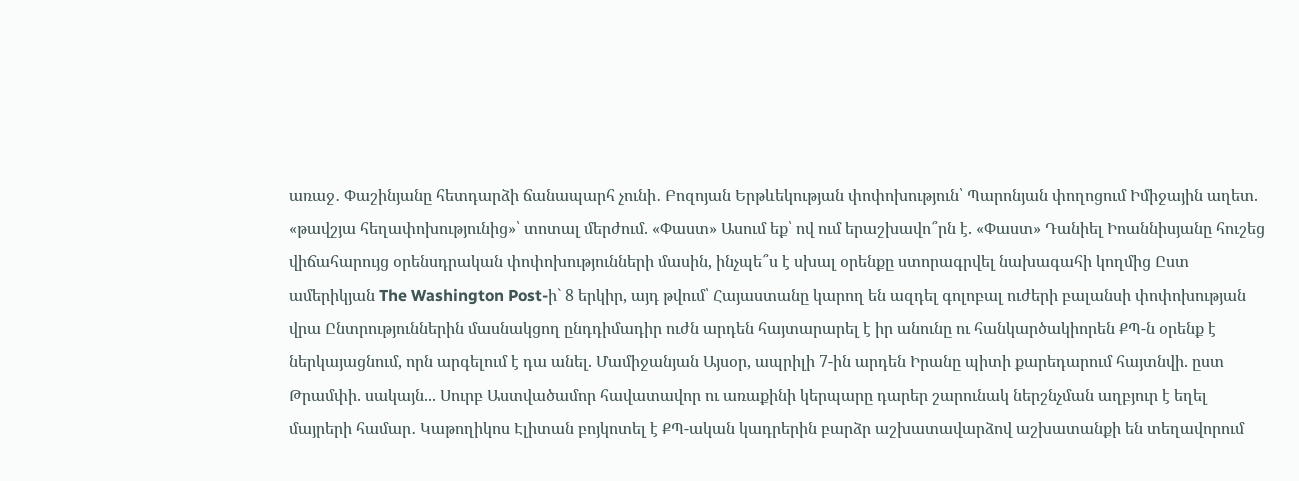առաջ․ Փաշինյանը հետդարձի ճանապարհ չունի․ Բոզոյան Երթևեկության փոփոխություն՝ Պարոնյան փողոցում Իմիջային աղետ. «թավշյա հեղափոխությունից»՝ տոտալ մերժում. «Փաստ» Ասում եք՝ ով ում երաշխավո՞րն է. «Փաստ» Դանիել Իոաննիսյանը հուշեց վիճահարույց օրենսդրական փոփոխությունների մասին, ինչպե՞ս է սխալ օրենքը ստորագրվել նախագահի կողմից Ըստ ամերիկյան The Washington Post-ի` 8 երկիր, այդ թվում՝ Հայաստանը կարող են ազդել գոլոբալ ուժերի բալանսի փոփոխության վրա Ընտրություններին մասնակցող ընդդիմադիր ուժն արդեն հայտարարել է իր անունը ու հանկարծակիորեն ՔՊ-ն օրենք է ներկայացնում, որն արգելում է դա անել. Մամիջանյան Այսօր, ապրիլի 7-ին արդեն Իրանը պիտի քարեդարում հայտնվի. ըստ Թրամփի. սակայն... Սուրբ Աստվածամոր հավատավոր ու առաքինի կերպարը դարեր շարունակ ներշնչման աղբյուր է եղել մայրերի համար․ Կաթողիկոս Էլիտան բոյկոտել է ՔՊ-ական կադրերին բարձր աշխատավարձով աշխատանքի են տեղավորում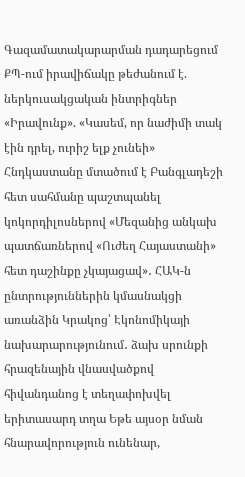Գազամատակարարման դադարեցում ՔՊ-ում իրավիճակը թեժանում է. ներկուսակցական ինտրիգներ «Իրավունք». «Կասեմ, որ նաժիմի տակ էին դրել, ուրիշ ելք չունեի» Հնդկաստանը մտածում է Բանգլադեշի հետ սահմանը պաշտպանել կոկորդիլոսներով «Մեզանից անկախ պատճառներով «Ուժեղ Հայաստանի» հետ դաշինքը չկայացավ»․ ՀԱԿ-ն ընտրություններին կմասնակցի առանձին Կրակոց՝ Էկոնոմիկայի նախարարությունում․ ձախ սրունքի հրազենային վնասվածքով հիվանդանոց է տեղափոխվել երիտասարդ տղա Եթե այսօր նման հնարավորություն ունենար,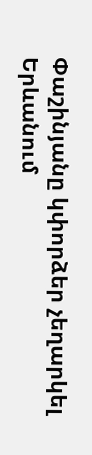Փաշինյանը կփորձեր չեղարկել Երևանում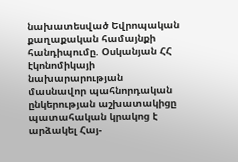նախատեսված Եվրոպական քաղաքական համայնքի հանդիպումը. Օսկանյան ՀՀ էկոնոմիկայի նախարարության մասնավոր պահնորդական ընկերության աշխատակիցը պատահական կրակոց է արձակել Հայ-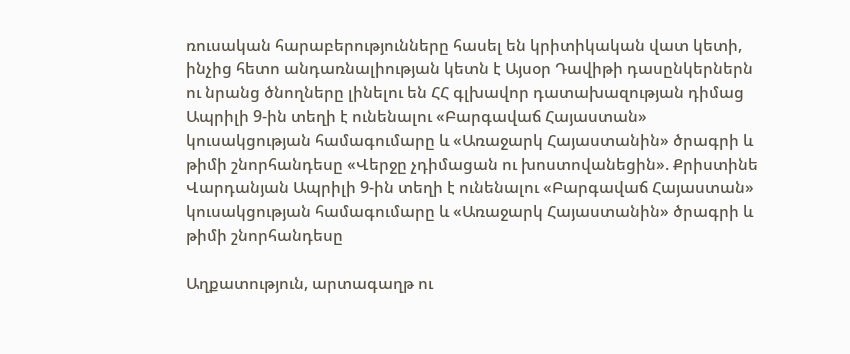ռուսական հարաբերությունները հասել են կրիտիկական վատ կետի, ինչից հետո անդառնալիության կետն է Այսօր Դավիթի դասընկերներն ու նրանց ծնողները լինելու են ՀՀ գլխավոր դատախազության դիմաց Ապրիլի 9-ին տեղի է ունենալու «Բարգավաճ Հայաստան» կուսակցության համագումարը և «Առաջարկ Հայաստանին» ծրագրի և թիմի շնորհանդեսը «Վերջը չդիմացան ու խոստովանեցին». Քրիստինե Վարդանյան Ապրիլի 9-ին տեղի է ունենալու «Բարգավաճ Հայաստան» կուսակցության համագումարը և «Առաջարկ Հայաստանին» ծրագրի և թիմի շնորհանդեսը

Աղքատություն, արտագաղթ ու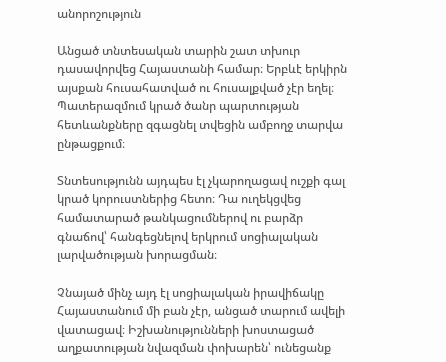անորոշություն

Անցած տնտեսական տարին շատ տխուր դասավորվեց Հայաստանի համար։ Երբևէ երկիրն այսքան հուսահատված ու հուսալքված չէր եղել։ Պատերազմում կրած ծանր պարտության հետևանքները զգացնել տվեցին ամբողջ տարվա ընթացքում։

Տնտեսությունն այդպես էլ չկարողացավ ուշքի գալ կրած կորուստներից հետո։ Դա ուղեկցվեց համատարած թանկացումներով ու բարձր գնաճով՝ հանգեցնելով երկրում սոցիալական լարվածության խորացման։

Չնայած մինչ այդ էլ սոցիալական իրավիճակը Հայաստանում մի բան չէր, անցած տարում ավելի վատացավ։ Իշխանությունների խոստացած աղքատության նվազման փոխարեն՝ ունեցանք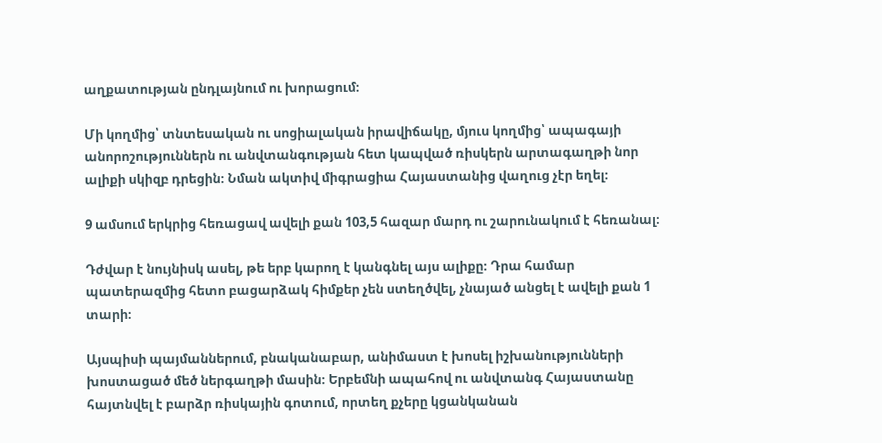աղքատության ընդլայնում ու խորացում։

Մի կողմից՝ տնտեսական ու սոցիալական իրավիճակը, մյուս կողմից՝ ապագայի անորոշություններն ու անվտանգության հետ կապված ռիսկերն արտագաղթի նոր ալիքի սկիզբ դրեցին։ Նման ակտիվ միգրացիա Հայաստանից վաղուց չէր եղել։

9 ամսում երկրից հեռացավ ավելի քան 103,5 հազար մարդ ու շարունակում է հեռանալ։

Դժվար է նույնիսկ ասել, թե երբ կարող է կանգնել այս ալիքը։ Դրա համար պատերազմից հետո բացարձակ հիմքեր չեն ստեղծվել, չնայած անցել է ավելի քան 1 տարի։

Այսպիսի պայմաններում, բնականաբար, անիմաստ է խոսել իշխանությունների խոստացած մեծ ներգաղթի մասին։ Երբեմնի ապահով ու անվտանգ Հայաստանը հայտնվել է բարձր ռիսկային գոտում, որտեղ քչերը կցանկանան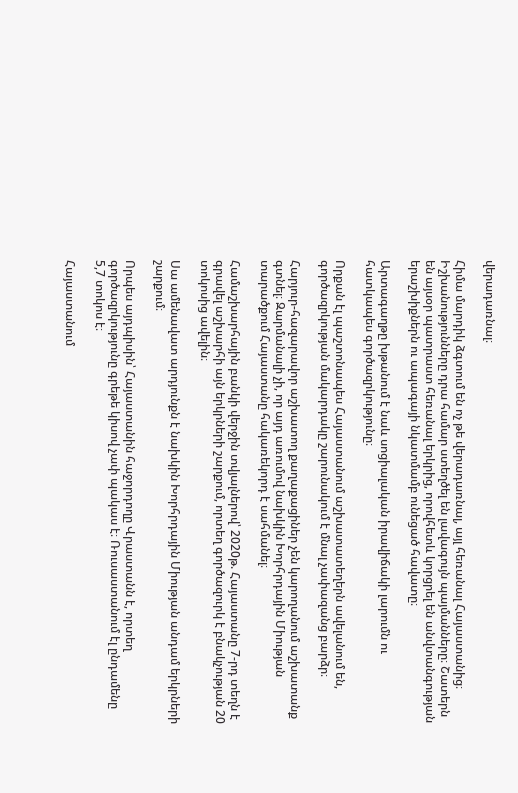վերադառնալ։

Հիմա մարդիկ ձգտում են ոչ թե վերադառնալ, այլ հեռանալ Հայաստանից։ Իշխանությունները դրա համար ստեղծել են լավագույն պայմանները։ Շատերն են այսօր պատրաստ հեռանալ երկրից, որովհետև կորցրել են անվտանգության երաշխիքներն ու ապագայի նկատմամբ ունեցած հավատը։

Արտագաղթը խթանում է նաև սոցիալական իրավիճակի լարումն ու հատկապես գործազրկությունը։

Որքան էլ պաշտոնապես Հայաստանում աշխատատեղերն ավելանում են, գործազրկության մակարդակը շարունակում է մնալ չափազանց բարձր։

Հարյուր-հազարավոր աշխատող քաղաքացիներ չեն կարողանում աշխատանք գտնել։ Զարմանալի չի, որ այդ առումով նախկին Խորհրդային Միության տարածքում Հայաստանը հակառեկորդ է սահմանել։

Համաշխարհային բանկի վերջին տվյալներով՝ 2020թ. Հայաստանը 7-րդ տեղն է գրավել աշխարհի այն երկրների շարքում, որտեղ գործազուրկ է բնակչության 20 տոկոսից ավելին։

Սա ամենավատ արդյունքն է նախկին Խորհրդային Միության անդամ երկրների շարքում։

Որպես այդպիսին՝ Հայաստանին հաջորդողը Վրաստանն է, որտեղ գործազրկությունը գրեթե կիսով չափ պակաս է։ Ռուսաստանում էլ ընդամենը 5,7 տոկոս է։

Հայաստանում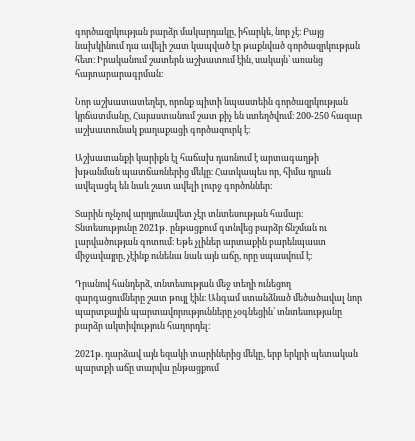գործազրկության բարձր մակարդակը, իհարկե, նոր չէ։ Բայց նախկինում դա ավելի շատ կապված էր թաքնված գործազրկության հետ։ Իրականում շատերն աշխատում էին, սակայն՝ առանց հայտարարագրման։

Նոր աշխատատեղեր, որոնք պիտի նպաստեին գործազրկության կրճատմանը, Հայաստանում շատ քիչ են ստեղծվում։ 200-250 հազար աշխատունակ քաղաքացի գործազուրկ է։

Աշխատանքի կարիքն էլ հաճախ դառնում է արտագաղթի խթանման պատճառներից մեկը։ Հատկապես որ, հիմա դրան ավելացել են նաև շատ ավելի լուրջ գործոններ։

Տարին ոչնչով արդյունավետ չէր տնտեսության համար։ Տնտեսությունը 2021թ․ ընթացքում գտնվեց բարձր ճնշման ու լարվածության գոտում։ Եթե չլիներ արտաքին բարենպաստ միջավայրը, չէինք ունենա նաև այն աճը, որը սպասվում է։

Դրանով հանդերձ, տնտեսության մեջ տեղի ունեցող զարգացումները շատ թույլ էին։ Անգամ ստանձնած մեծածավալ նոր պարտքային պարտավորությունները չօգնեցին՝ տնտեսությանը բարձր ակտիվություն հաղորդել։

2021թ. դարձավ այն եզակի տարիներից մեկը, երբ երկրի պետական պարտքի աճը տարվա ընթացքում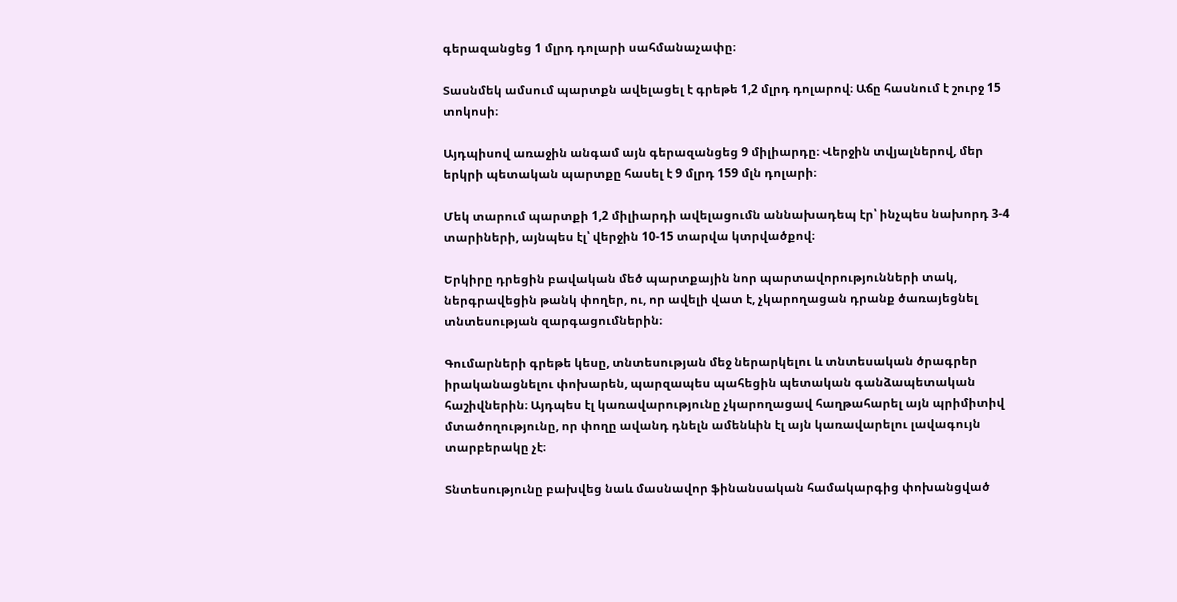գերազանցեց 1 մլրդ դոլարի սահմանաչափը։

Տասնմեկ ամսում պարտքն ավելացել է գրեթե 1,2 մլրդ դոլարով։ Աճը հասնում է շուրջ 15 տոկոսի։

Այդպիսով առաջին անգամ այն գերազանցեց 9 միլիարդը։ Վերջին տվյալներով, մեր երկրի պետական պարտքը հասել է 9 մլրդ 159 մլն դոլարի։

Մեկ տարում պարտքի 1,2 միլիարդի ավելացումն աննախադեպ էր՝ ինչպես նախորդ 3-4 տարիների, այնպես էլ՝ վերջին 10-15 տարվա կտրվածքով։

Երկիրը դրեցին բավական մեծ պարտքային նոր պարտավորությունների տակ, ներգրավեցին թանկ փողեր, ու, որ ավելի վատ է, չկարողացան դրանք ծառայեցնել տնտեսության զարգացումներին։

Գումարների գրեթե կեսը, տնտեսության մեջ ներարկելու և տնտեսական ծրագրեր իրականացնելու փոխարեն, պարզապես պահեցին պետական գանձապետական հաշիվներին։ Այդպես էլ կառավարությունը չկարողացավ հաղթահարել այն պրիմիտիվ մտածողությունը, որ փողը ավանդ դնելն ամենևին էլ այն կառավարելու լավագույն տարբերակը չէ։

Տնտեսությունը բախվեց նաև մասնավոր ֆինանսական համակարգից փոխանցված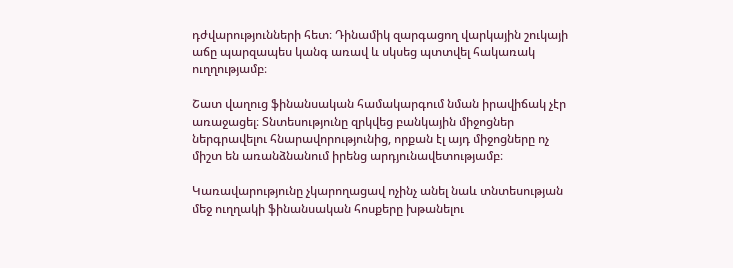դժվարությունների հետ։ Դինամիկ զարգացող վարկային շուկայի աճը պարզապես կանգ առավ և սկսեց պտտվել հակառակ ուղղությամբ։

Շատ վաղուց ֆինանսական համակարգում նման իրավիճակ չէր առաջացել։ Տնտեսությունը զրկվեց բանկային միջոցներ ներգրավելու հնարավորությունից, որքան էլ այդ միջոցները ոչ միշտ են առանձնանում իրենց արդյունավետությամբ։

Կառավարությունը չկարողացավ ոչինչ անել նաև տնտեսության մեջ ուղղակի ֆինանսական հոսքերը խթանելու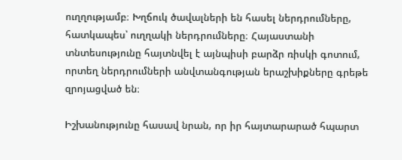ուղղությամբ։ Խղճուկ ծավալների են հասել ներդրումները, հատկապես՝ ուղղակի ներդրումները։ Հայաստանի տնտեսությունը հայտնվել է այնպիսի բարձր ռիսկի գոտում, որտեղ ներդրումների անվտանգության երաշխիքները գրեթե զրոյացված են։

Իշխանությունը հասավ նրան, որ իր հայտարարած հպարտ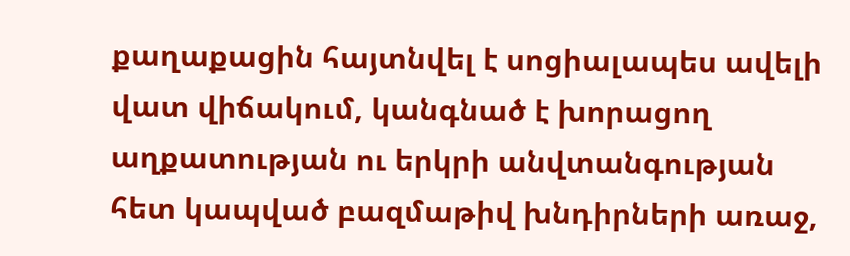քաղաքացին հայտնվել է սոցիալապես ավելի վատ վիճակում, կանգնած է խորացող աղքատության ու երկրի անվտանգության հետ կապված բազմաթիվ խնդիրների առաջ,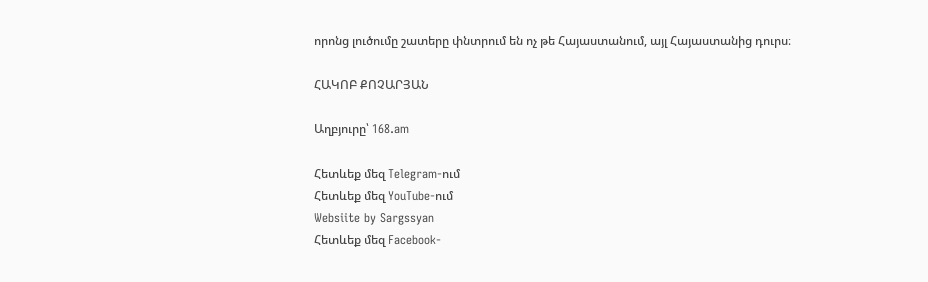որոնց լուծումը շատերը փնտրում են ոչ թե Հայաստանում, այլ Հայաստանից դուրս։

ՀԱԿՈԲ ՔՈՉԱՐՅԱՆ

Աղբյուրը՝ 168.am

Հետևեք մեզ Telegram-ում
Հետևեք մեզ YouTube-ում
Websiite by Sargssyan
Հետևեք մեզ Facebook-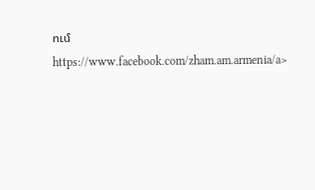ում https://www.facebook.com/zham.am.armenia/a>